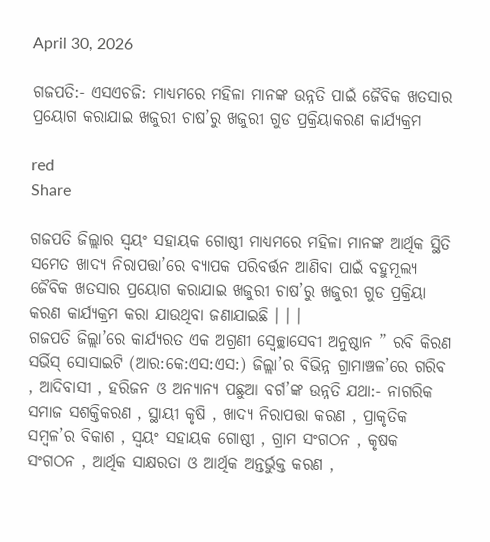April 30, 2026

ଗଜପତି:- ଏସଏଚଜି: ମାଧ୍ୟମରେ ମହିଳା ମାନଙ୍କ ଉନ୍ନତି ପାଇଁ ଜୈବିକ ଖତସାର ପ୍ରୟୋଗ କରାଯାଇ ଖଜୁରୀ ଚାଷ’ରୁ ଖଜୁରୀ ଗୁଡ ପ୍ରକ୍ରିୟାକରଣ କାର୍ଯ୍ୟକ୍ରମ

red
Share

ଗଜପତି ଜିଲ୍ଲାର ସ୍ଵୟଂ ସହାୟକ ଗୋଷ୍ଠୀ ମାଧ୍ୟମରେ ମହିଳା ମାନଙ୍କ ଆର୍ଥିକ ସ୍ଥିତି ସମେତ ଖାଦ୍ୟ ନିରାପତ୍ତା’ରେ ବ୍ୟାପକ ପରିବର୍ତ୍ତନ ଆଣିବା ପାଇଁ ବହୁମୂଲ୍ୟ ଜୈବିକ ଖତସାର ପ୍ରୟୋଗ କରାଯାଇ ଖଜୁରୀ ଚାଷ’ରୁ ଖଜୁରୀ ଗୁଡ ପ୍ରକ୍ରିୟା କରଣ କାର୍ଯ୍ୟକ୍ରମ କରା ଯାଉଥିବା ଜଣାଯାଇଛି । । ।
ଗଜପତି ଜିଲ୍ଲା’ରେ କାର୍ଯ୍ୟରତ ଏକ ଅଗ୍ରଣୀ ସ୍ବେଚ୍ଛାସେବୀ ଅନୁଷ୍ଠାନ ” ରବି କିରଣ ସର୍ଭିସ୍ ସୋସାଇଟି (ଆର:କେ:ଏସ:ଏସ:) ଜିଲ୍ଲା’ର ବିଭିନ୍ନ ଗ୍ରାମାଞ୍ଚଳ’ରେ ଗରିବ , ଆଦିବାସୀ , ହରିଜନ ଓ ଅନ୍ୟାନ୍ୟ ପଛୁଆ ବର୍ଗ’ଙ୍କ ଉନ୍ନତି ଯଥା:- ନାଗରିକ ସମାଜ ସଶକ୍ତିକରଣ , ସ୍ଥାୟୀ କୃଷି , ଖାଦ୍ୟ ନିରାପତ୍ତା କରଣ , ପ୍ରାକୃତିକ ସମ୍ବଳ’ର ବିକାଶ , ସ୍ଵୟଂ ସହାୟକ ଗୋଷ୍ଠୀ , ଗ୍ରାମ ସଂଗଠନ , କୃଷକ ସଂଗଠନ , ଆର୍ଥିକ ସାକ୍ଷରତା ଓ ଆର୍ଥିକ ଅନ୍ତର୍ଭୁକ୍ତ କରଣ ,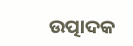ଉତ୍ପାଦକ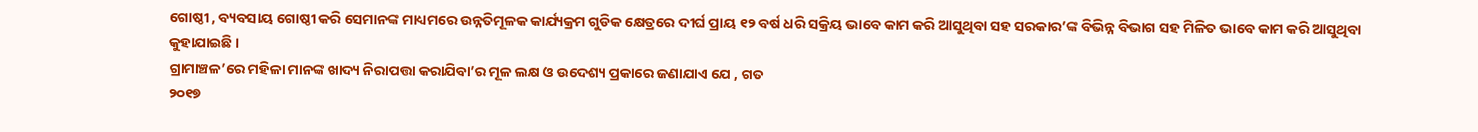ଗୋଷ୍ଠୀ , ବ୍ୟବସାୟ ଗୋଷ୍ଠୀ କରି ସେମାନଙ୍କ ମାଧ୍ୟମରେ ଉନ୍ନତିମୂଳକ କାର୍ଯ୍ୟକ୍ରମ ଗୁଡିକ କ୍ଷେତ୍ରରେ ଦୀର୍ଘ ପ୍ରାୟ ୧୨ ବର୍ଷ ଧରି ସକ୍ରିୟ ଭାବେ କାମ କରି ଆସୁଥିବା ସହ ସରକାର’ଙ୍କ ବିଭିନ୍ନ ବିଭାଗ ସହ ମିଳିତ ଭାବେ କାମ କରି ଆସୁଥିବା କୁହାଯାଇଛି ।
ଗ୍ରାମାଞ୍ଚଳ’ରେ ମହିଳା ମାନଙ୍କ ଖାଦ୍ୟ ନିରାପତ୍ତା କରାଯିବା’ର ମୂଳ ଲକ୍ଷ ଓ ଉଦେଶ୍ୟ ପ୍ରକାରେ ଜଣାଯାଏ ଯେ , ଗତ
୨୦୧୭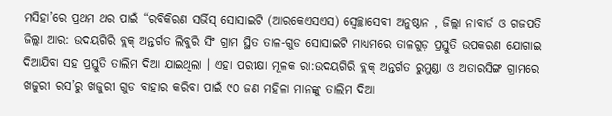ମସିହା’ରେ ପ୍ରଥମ ଥର ପାଇଁ “ରବିକିରଣ ସର୍ଭିସ୍ ସୋସାଇଟି (ଆରକେଏସଏସ) ସ୍ୱେଚ୍ଛାସେବୀ ଅନୁଷ୍ଠାନ , ଜିଲ୍ଲା ନାବାର୍ଡ ଓ ଗଜପତି ଜିଲ୍ଲା ଆର: ଉଦୟଗିରି ବ୍ଲକ୍ ଅନ୍ତର୍ଗତ ଲିବୁରି ସିଂ ଗ୍ରାମ ସ୍ଥିତ ତାଳ-ଗୁଡ ସୋସାଇଟି ମାଧ୍ୟମରେ ତାଳଗୁଡ଼ ପ୍ରସ୍ତୁତି ଉପକରଣ ଯୋଗାଇ ଦିଆଯିବା ସହ ପ୍ରସ୍ତୁତି ତାଲିମ ଦିଆ ଯାଇଥିଲା । ଏହା ପରୀକ୍ଷା ମୂଳକ ରା:ଉଦୟଗିରି ବ୍ଲକ୍ ଅନ୍ତର୍ଗତ ରୁମୁଣ୍ଡା ଓ ଅତାରସିଙ୍ଗ ଗ୍ରାମରେ ଖଜୁରୀ ରସ’ରୁ ଖଜୁରୀ ଗୁଡ ବାହାର କରିବା ପାଇଁ ୯୦ ଜଣ ମହିଳା ମାନଙ୍କୁ ତାଲିମ ଦିଆ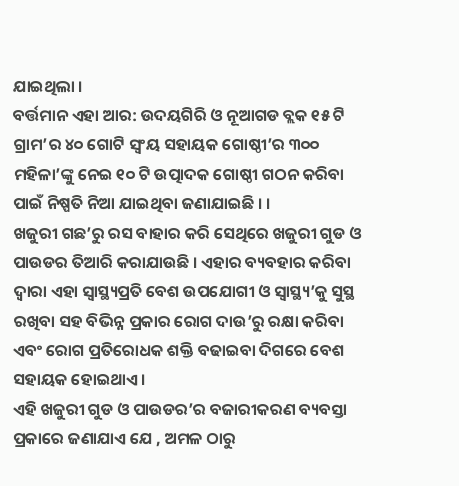ଯାଇଥିଲା ।
ବର୍ତ୍ତମାନ ଏହା ଆର: ଉଦୟଗିରି ଓ ନୂଆଗଡ ବ୍ଲକ ୧୫ ଟି ଗ୍ରାମ’ର ୪୦ ଗୋଟି ସ୍ଵଂୟ ସହାୟକ ଗୋଷ୍ଠୀ’ର ୩୦୦ ମହିଳା’ଙ୍କୁ ନେଇ ୧୦ ଟି ଉତ୍ପାଦକ ଗୋଷ୍ଠୀ ଗଠନ କରିବା ପାଇଁ ନିଷ୍ପତି ନିଆ ଯାଇଥିବା ଜଣାଯାଇଛି । ।
ଖଜୁରୀ ଗଛ’ରୁ ରସ ବାହାର କରି ସେଥିରେ ଖଜୁରୀ ଗୁଡ ଓ ପାଉଡର ତିଆରି କରାଯାଉଛି । ଏହାର ବ୍ୟବହାର କରିବା ଦ୍ଵାରା ଏହା ସ୍ୱାସ୍ଥ୍ୟପ୍ରତି ବେଶ ଉପଯୋଗୀ ଓ ସ୍ୱାସ୍ଥ୍ୟ’କୁ ସୁସ୍ଥ ରଖିବା ସହ ବିଭିନ୍ନ ପ୍ରକାର ରୋଗ ଦାଉ’ରୁ ରକ୍ଷା କରିବା ଏବଂ ରୋଗ ପ୍ରତିରୋଧକ ଶକ୍ତି ବଢାଇବା ଦିଗରେ ବେଶ ସହାୟକ ହୋଇଥାଏ ।
ଏହି ଖଜୁରୀ ଗୁଡ ଓ ପାଉଡର’ର ବଜାରୀକରଣ ବ୍ୟବସ୍ତା ପ୍ରକାରେ ଜଣାଯାଏ ଯେ , ଅମଳ ଠାରୁ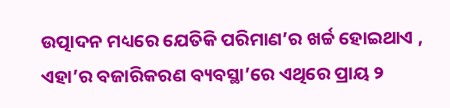ଉତ୍ପାଦନ ମଧ୍ୟରେ ଯେତିକି ପରିମାଣ’ର ଖର୍ଚ୍ଚ ହୋଇଥାଏ , ଏହା’ର ବଜାରିକରଣ ବ୍ୟବସ୍ଥା’ରେ ଏଥିରେ ପ୍ରାୟ ୨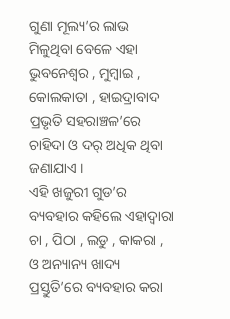ଗୁଣା ମୂଲ୍ୟ’ର ଲାଭ ମିଳୁଥିବା ବେଳେ ଏହା ଭୁବନେଶ୍ବର , ମୁମ୍ବାଇ , କୋଲକାତା , ହାଇଦ୍ରାବାଦ ପ୍ରଭୃତି ସହରାଞ୍ଚଳ’ରେ ଚାହିଦା ଓ ଦର୍ ଅଧିକ ଥିବା ଜଣାଯାଏ ।
ଏହି ଖଜୁରୀ ଗୁଡ’ର ବ୍ୟବହାର କହିଲେ ଏହାଦ୍ୱାରା ଚା , ପିଠା , ଲଡୁ , କାକରା , ଓ ଅନ୍ୟାନ୍ୟ ଖାଦ୍ୟ ପ୍ରସ୍ତୁତି’ରେ ବ୍ୟବହାର କରା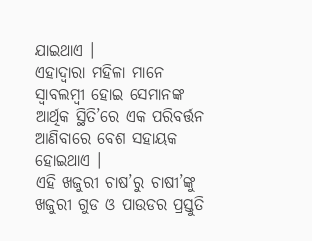ଯାଇଥାଏ ।
ଏହାଦ୍ବାରା ମହିଳା ମାନେ ସ୍ୱାବଲମ୍ବୀ ହୋଇ ସେମାନଙ୍କ ଆର୍ଥିକ ସ୍ଥିତି’ରେ ଏକ ପରିବର୍ତ୍ତନ ଆଣିବାରେ ବେଶ ସହାୟକ ହୋଇଥାଏ ।
ଏହି ଖଜୁରୀ ଚାଷ’ରୁ ଚାଷୀ’ଙ୍କୁ ଖଜୁରୀ ଗୁଡ ଓ ପାଉଡର ପ୍ରସ୍ତୁତି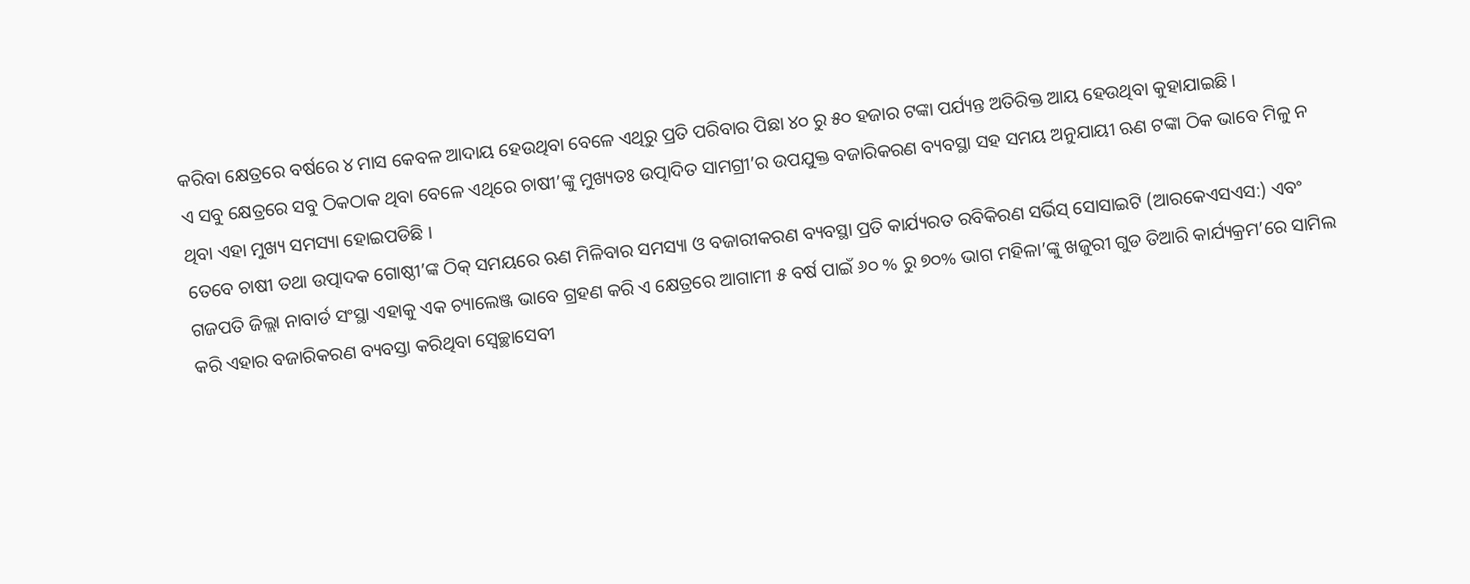କରିବା କ୍ଷେତ୍ରରେ ବର୍ଷରେ ୪ ମାସ କେବଳ ଆଦାୟ ହେଉଥିବା ବେଳେ ଏଥିରୁ ପ୍ରତି ପରିବାର ପିଛା ୪୦ ରୁ ୫୦ ହଜାର ଟଙ୍କା ପର୍ଯ୍ୟନ୍ତ ଅତିରିକ୍ତ ଆୟ ହେଉଥିବା କୁହାଯାଇଛି ।
ଏ ସବୁ କ୍ଷେତ୍ରରେ ସବୁ ଠିକଠାକ ଥିବା ବେଳେ ଏଥିରେ ଚାଷୀ’ଙ୍କୁ ମୁଖ୍ୟତଃ ଉତ୍ପାଦିତ ସାମଗ୍ରୀ’ର ଉପଯୁକ୍ତ ବଜାରିକରଣ ବ୍ୟବସ୍ଥା ସହ ସମୟ ଅନୁଯାୟୀ ଋଣ ଟଙ୍କା ଠିକ ଭାବେ ମିଳୁ ନ ଥିବା ଏହା ମୁଖ୍ୟ ସମସ୍ୟା ହୋଇପଡିଛି ।
ତେବେ ଚାଷୀ ତଥା ଉତ୍ପାଦକ ଗୋଷ୍ଠୀ’ଙ୍କ ଠିକ୍ ସମୟରେ ଋଣ ମିଳିବାର ସମସ୍ୟା ଓ ବଜାରୀକରଣ ବ୍ୟବସ୍ଥା ପ୍ରତି କାର୍ଯ୍ୟରତ ରବିକିରଣ ସର୍ଭିସ୍ ସୋସାଇଟି (ଆରକେଏସଏସ:) ଏବଂ ଗଜପତି ଜିଲ୍ଲା ନାବାର୍ଡ ସଂସ୍ଥା ଏହାକୁ ଏକ ଚ୍ୟାଲେଞ୍ଜ ଭାବେ ଗ୍ରହଣ କରି ଏ କ୍ଷେତ୍ରରେ ଆଗାମୀ ୫ ବର୍ଷ ପାଇଁ ୬୦ % ରୁ ୭୦% ଭାଗ ମହିଳା’ଙ୍କୁ ଖଜୁରୀ ଗୁଡ ତିଆରି କାର୍ଯ୍ୟକ୍ରମ’ରେ ସାମିଲ କରି ଏହାର ବଜାରିକରଣ ବ୍ୟବସ୍ତା କରିଥିବା ସ୍ୱେଚ୍ଛାସେବୀ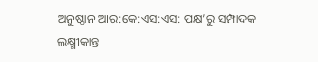ଅନୁଷ୍ଠାନ ଆର:କେ:ଏସ:ଏସ: ପକ୍ଷ’ରୁ ସମ୍ପାଦକ ଲକ୍ଷ୍ମୀକାନ୍ତ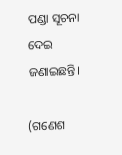ପଣ୍ଡା ସୂଚନା ଦେଇ ଜଣାଇଛନ୍ତି।

(ଗଣେଶ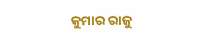କୁମାର ରାଜୁ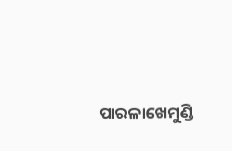ପାରଳାଖେମୁଣ୍ଡି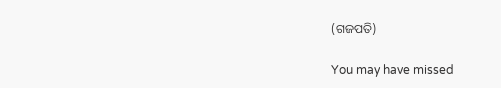(ଗଜପତି)

You may have missed